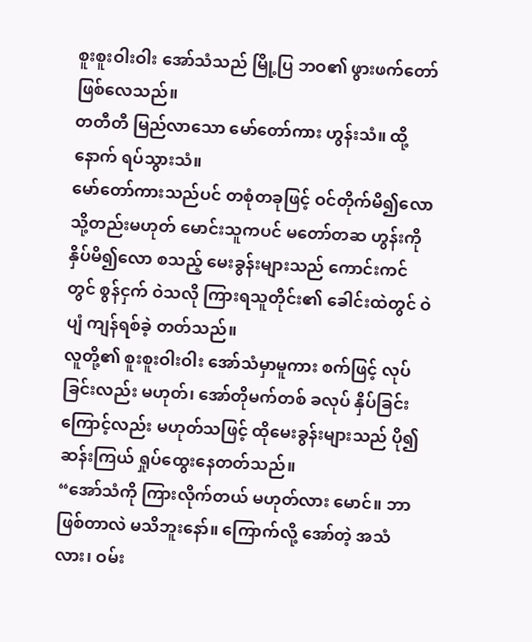စူးစူးဝါးဝါး အော်သံသည် မြို့ပြ ဘဝ၏ ဖွားဖက်တော် ဖြစ်လေသည်။
တတီတီ မြည်လာသော မော်တော်ကား ဟွန်းသံ။ ထို့နောက် ရပ်သွားသံ။
မော်တော်ကားသည်ပင် တစုံတခုဖြင့် ဝင်တိုက်မိ၍လော သို့တည်းမဟုတ် မောင်းသူကပင် မတော်တဆ ဟွန်းကို နှိပ်မိ၍လော စသည့် မေးခွန်းများသည် ကောင်းကင်တွင် စွန်ငှက် ဝဲသလို ကြားရသူတိုင်း၏ ခေါင်းထဲတွင် ဝဲပျံ ကျန်ရစ်ခဲ့ တတ်သည်။
လူတို့၏ စူးစူးဝါးဝါး အော်သံမှာမူကား စက်ဖြင့် လုပ်ခြင်းလည်း မဟုတ်၊ အော်တိုမက်တစ် ခလုပ် နှိပ်ခြင်းကြောင့်လည်း မဟုတ်သဖြင့် ထိုမေးခွန်းများသည် ပို၍ ဆန်းကြယ် ရှုပ်ထွေးနေတတ်သည်။
“အော်သံကို ကြားလိုက်တယ် မဟုတ်လား မောင်။ ဘာဖြစ်တာလဲ မသိဘူးနော်။ ကြောက်လို့ အော်တဲ့ အသံလား၊ ဝမ်း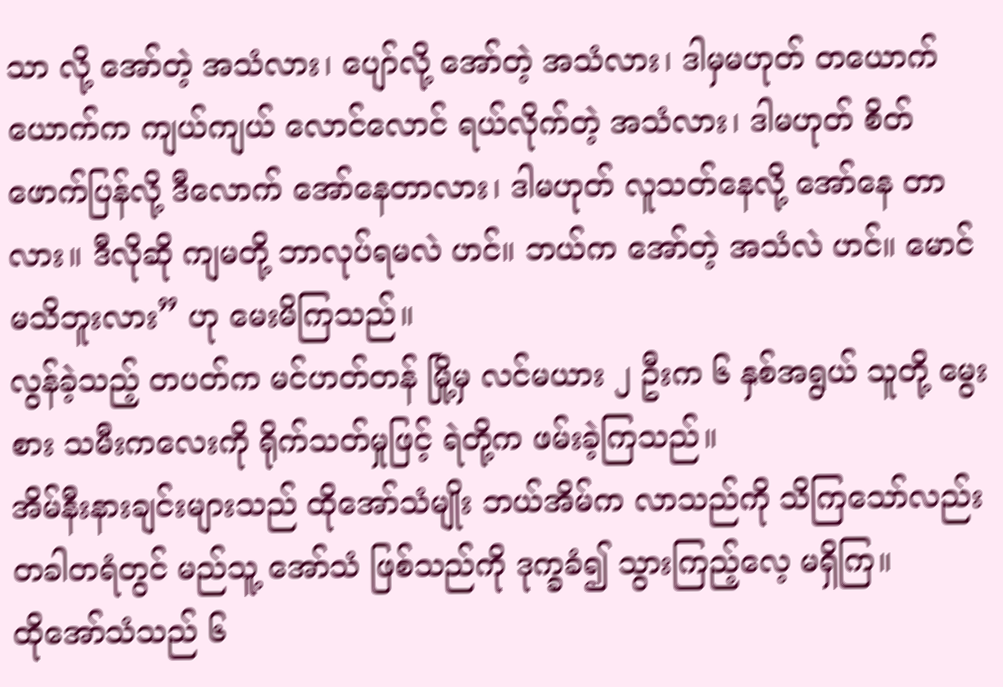သာ လို့ အော်တဲ့ အသံလား၊ ပျော်လို့ အော်တဲ့ အသံလား၊ ဒါမှမဟုတ် တယောက်ယောက်က ကျယ်ကျယ် လောင်လောင် ရယ်လိုက်တဲ့ အသံလား၊ ဒါမဟုတ် စိတ်ဖောက်ပြန်လို့ ဒီလောက် အော်နေတာလား၊ ဒါမဟုတ် လူသတ်နေလို့ အော်နေ တာလား။ ဒီလိုဆို ကျမတို့ ဘာလုပ်ရမလဲ ဟင်။ ဘယ်က အော်တဲ့ အသံလဲ ဟင်။ မောင် မသိဘူးလား” ဟု မေးမိကြသည်။
လွန်ခဲ့သည့် တပတ်က မင်ဟတ်တန် မြို့မှ လင်မယား ၂ ဦးက ၆ နှစ်အရွယ် သူတို့ မွေးစား သမီးကလေးကို ရိုက်သတ်မှုဖြင့် ရဲတို့က ဖမ်းခဲ့ကြသည်။
အိမ်နီးနားချင်းများသည် ထိုအော်သံမျိုး ဘယ်အိမ်က လာသည်ကို သိကြသော်လည်း တခါတရံတွင် မည်သူ့ အော်သံ ဖြစ်သည်ကို ဒုက္ခခံ၍ သွားကြည့်လေ့ မရှိကြ။
ထိုအော်သံသည် ၆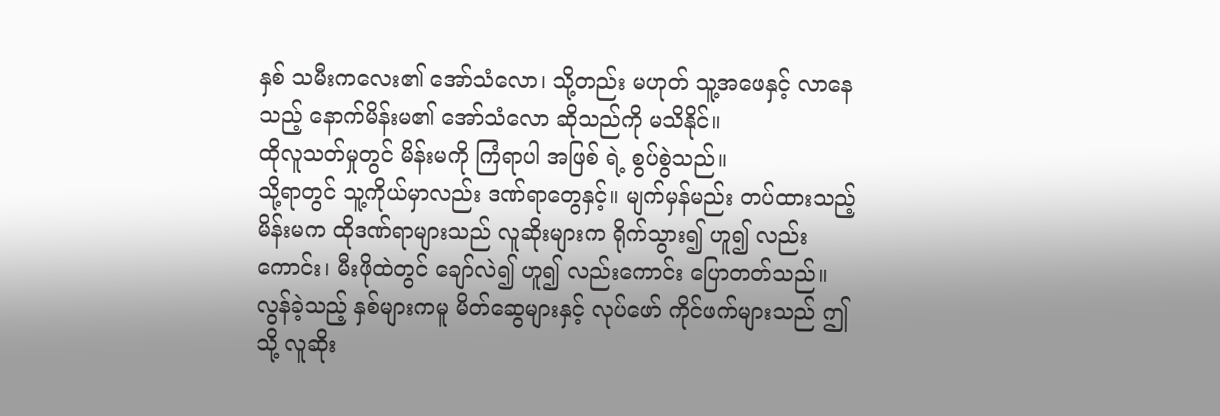နှစ် သမီးကလေး၏ အော်သံလော၊ သို့တည်း မဟုတ် သူ့အဖေနှင့် လာနေသည့် နောက်မိန်းမ၏ အော်သံလော ဆိုသည်ကို မသိနိုင်။
ထိုလူသတ်မှုတွင် မိန်းမကို ကြံရာပါ အဖြစ် ရဲ့ စွပ်စွဲသည်။
သို့ရာတွင် သူ့ကိုယ်မှာလည်း ဒဏ်ရာတွေနှင့်။ မျက်မှန်မည်း တပ်ထားသည့် မိန်းမက ထိုဒဏ်ရာများသည် လူဆိုးများက ရိုက်သွား၍ ဟူ၍ လည်းကောင်း၊ မီးဖိုထဲတွင် ချော်လဲ၍ ဟူ၍ လည်းကောင်း ပြောတတ်သည်။
လွန်ခဲ့သည့် နှစ်များကမူ မိတ်ဆွေများနှင့် လုပ်ဖော် ကိုင်ဖက်များသည် ဤသို့ လူဆိုး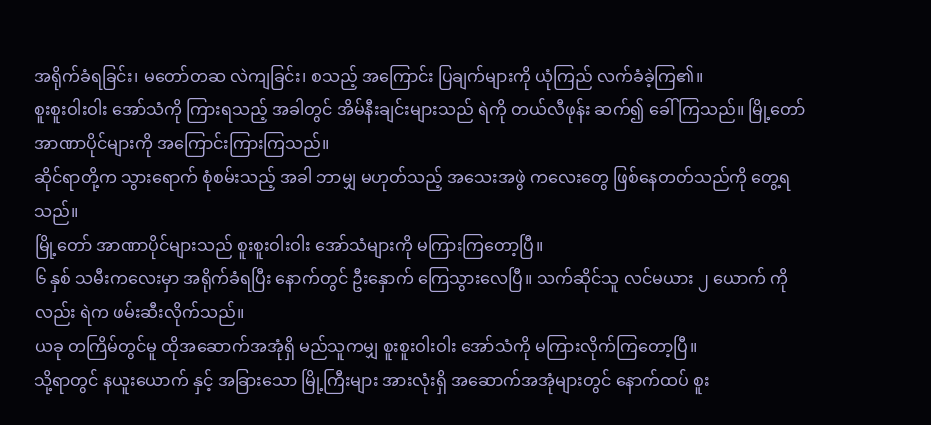အရိုက်ခံရခြင်း၊ မတော်တဆ လဲကျခြင်း၊ စသည့် အကြောင်း ပြချက်များကို ယုံကြည် လက်ခံခဲ့ကြ၏။
စူးစူးဝါးဝါး အော်သံကို ကြားရသည့် အခါတွင် အိမ်နီးချင်းများသည် ရဲကို တယ်လီဖုန်း ဆက်၍ ခေါ်ကြသည်။ မြို့တော် အာဏာပိုင်များကို အကြောင်းကြားကြသည်။
ဆိုင်ရာတို့က သွားရောက် စုံစမ်းသည့် အခါ ဘာမျှ မဟုတ်သည့် အသေးအဖွဲ ကလေးတွေ ဖြစ်နေတတ်သည်ကို တွေ့ရသည်။
မြို့တော် အာဏာပိုင်များသည် စူးစူးဝါးဝါး အော်သံများကို မကြားကြတော့ပြီ။
၆ နှစ် သမီးကလေးမှာ အရိုက်ခံရပြီး နောက်တွင် ဦးနှောက် ကြေသွားလေပြီ။ သက်ဆိုင်သူ လင်မယား ၂ ယောက် ကိုလည်း ရဲက ဖမ်းဆီးလိုက်သည်။
ယခု တကြိမ်တွင်မူ ထိုအဆောက်အအုံရှိ မည်သူကမျှ စူးစူးဝါးဝါး အော်သံကို မကြားလိုက်ကြတော့ပြီ။
သို့ရာတွင် နယူးယောက် နှင့် အခြားသော မြို့ကြီးများ အားလုံးရှိ အဆောက်အအုံများတွင် နောက်ထပ် စူး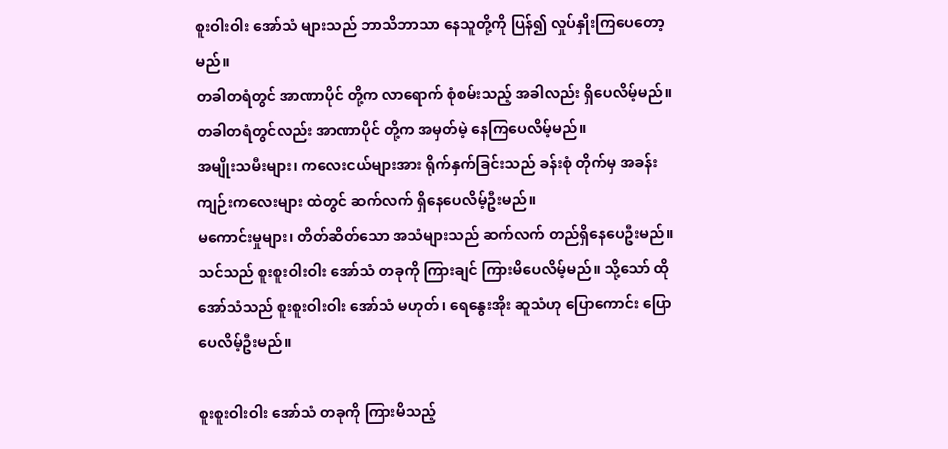စူးဝါးဝါး အော်သံ များသည် ဘာသိဘာသာ နေသူတို့ကို ပြန်၍ လှုပ်နှိုးကြပေတော့မည်။
တခါတရံတွင် အာဏာပိုင် တို့က လာရောက် စုံစမ်းသည့် အခါလည်း ရှိပေလိမ့်မည်။ တခါတရံတွင်လည်း အာဏာပိုင် တို့က အမှတ်မဲ့ နေကြပေလိမ့်မည်။
အမျိုးသမီးများ၊ ကလေးငယ်များအား ရိုက်နှက်ခြင်းသည် ခန်းစုံ တိုက်မှ အခန်းကျဉ်းကလေးများ ထဲတွင် ဆက်လက် ရှိနေပေလိမ့်ဦးမည်။
မကောင်းမှုများ၊ တိတ်ဆိတ်သော အသံများသည် ဆက်လက် တည်ရှိနေပေဦးမည်။
သင်သည် စူးစူးဝါးဝါး အော်သံ တခုကို ကြားချင် ကြားမိပေလိမ့်မည်။ သို့သော် ထိုအော်သံသည် စူးစူးဝါးဝါး အော်သံ မဟုတ်၊ ရေနွေးအိုး ဆူသံဟု ပြောကောင်း ပြောပေလိမ့်ဦးမည်။

စူးစူးဝါးဝါး အော်သံ တခုကို ကြားမိသည့်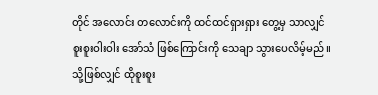တိုင် အလောင်း တလောင်းကို ထင်ထင်ရှားရှား တွေ့မှ သာလျှင် စူးစူးဝါးဝါး အော်သံ ဖြစ်ကြောင်းကို သေချာ သွားပေလိမ့်မည်။
သို့ဖြစ်လျှင် ထိုစူးစူး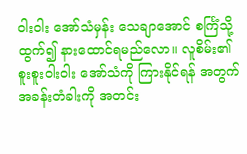ဝါးဝါး အော်သံမှန်း သေချာအောင် စင်္ကြံသို့ ထွက်၍ နားထောင်ရမည်လော။ လူစိမ်း၏ စူးစူးဝါးဝါး အော်သံကို ကြားနိုင်ရန် အတွက် အခန်းတံခါးကို အတင်း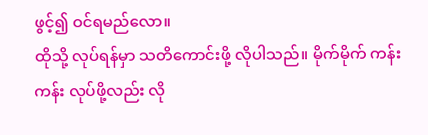ဖွင့်၍ ဝင်ရမည်လော။
ထိုသို့ လုပ်ရန်မှာ သတိကောင်းဖို့ လိုပါသည်။ မိုက်မိုက် ကန်းကန်း လုပ်ဖို့လည်း လို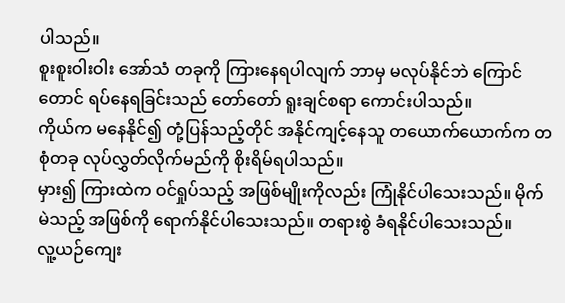ပါသည်။
စူးစူးဝါးဝါး အော်သံ တခုကို ကြားနေရပါလျက် ဘာမှ မလုပ်နိုင်ဘဲ ကြောင်တောင် ရပ်နေရခြင်းသည် တော်တော် ရူးချင်စရာ ကောင်းပါသည်။
ကိုယ်က မနေနိုင်၍ တုံ့ပြန်သည့်တိုင် အနိုင်ကျင့်နေသူ တယောက်ယောက်က တစုံတခု လုပ်လွှတ်လိုက်မည်ကို စိုးရိမ်ရပါသည်။
မှား၍ ကြားထဲက ဝင်ရှုပ်သည့် အဖြစ်မျိုးကိုလည်း ကြုံနိုင်ပါသေးသည်။ မိုက်မဲသည့် အဖြစ်ကို ရောက်နိုင်ပါသေးသည်။ တရားစွဲ ခံရနိုင်ပါသေးသည်။
လူ့ယဉ်ကျေး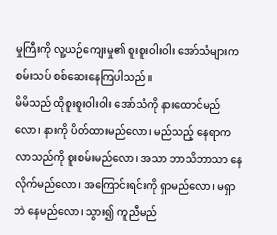မှုကြီးကို လူ့ယဉ်ကျေးမှု၏ စူးစူးဝါးဝါး အော်သံများက စမ်းသပ် စစ်ဆေးနေကြပါသည်။
မိမိသည် ထိုစူးစူးဝါးဝါး အော်သံကို နားထောင်မည်လော၊ နားကို ပိတ်ထားမည်လော၊ မည်သည့် နေရာက လာသည်ကို စူးစမ်းမည်လော၊ အသာ ဘာသိဘာသာ နေလိုက်မည်လော၊ အကြောင်းရင်းကို ရှာမည်လော၊ မရှာဘဲ နေမည်လော၊ သွား၍ ကူညီမည်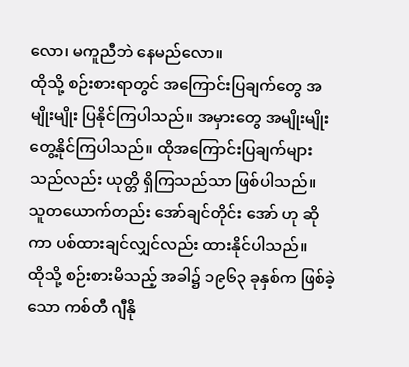လော၊ မကူညီဘဲ နေမည်လော။
ထိုသို့ စဉ်းစားရာတွင် အကြောင်းပြချက်တွေ အမျိုးမျိုး ပြနိုင်ကြပါသည်။ အမှားတွေ အမျိုးမျိုး တွေ့နိုင်ကြပါသည်။ ထိုအကြောင်းပြချက်များ သည်လည်း ယုတ္တိ ရှိကြသည်သာ ဖြစ်ပါသည်။
သူတယောက်တည်း အော်ချင်တိုင်း အော် ဟု ဆိုကာ ပစ်ထားချင်လျှင်လည်း ထားနိုင်ပါသည်။
ထိုသို့ စဉ်းစားမိသည့် အခါ၌ ၁၉၆၃ ခုနှစ်က ဖြစ်ခဲ့သော ကစ်တီ ဂျီနို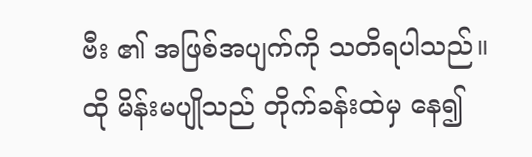ဗီး ၏ အဖြစ်အပျက်ကို သတိရပါသည်။
ထို မိန်းမပျိုသည် တိုက်ခန်းထဲမှ နေ၍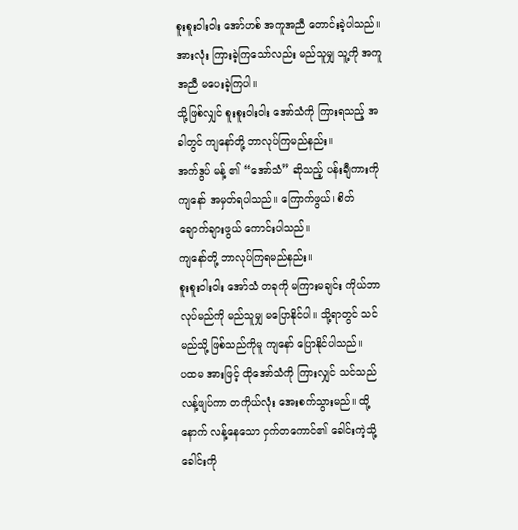စူးစူးဝါးဝါး အော်ဟစ် အကူအညီ တောင်းခဲ့ပါသည်။ အားလုံး ကြားခဲ့ကြသော်လည်း မည်သူမျှ သူ့ကို အကူအညီ မပေးခဲ့ကြပါ။
သို့ဖြစ်လျှင် စူးစူးဝါးဝါး အော်သံကို ကြားရသည့် အခါတွင် ကျနော်တို့ ဘာလုပ်ကြမည်နည်း။
အက်ဒွပ် မန့် ၏ “အော်သံ” ဆိုသည့် ပန်းချီကားကို ကျနော် အမှတ်ရပါသည်။ ကြောက်ဖွယ်၊ စိတ် ချောက်ချားဖွယ် ကောင်းပါသည်။
ကျနော်တို့ ဘာလုပ်ကြရမည်နည်း။
စူးစူးဝါးဝါး အော်သံ တခုကို မကြားမချင်း ကိုယ်ဘာလုပ်မည်ကို မည်သူမျှ မပြောနိုင်ပါ။ သို့ရာတွင် သင်မည်သို့ ဖြစ်သည်ကိုမူ ကျနော် ပြောနိုင်ပါသည်။
ပထမ အားဖြင့် ထိုအော်သံကို ကြားလျှင် သင်သည် လန့်ဖျပ်ကာ တကိုယ်လုံး အေးစက်သွားမည်။ ထို့နောက် လန့်နေသော ငှက်တကောင်၏ ခေါင်းကဲ့သို့ ခေါင်းကို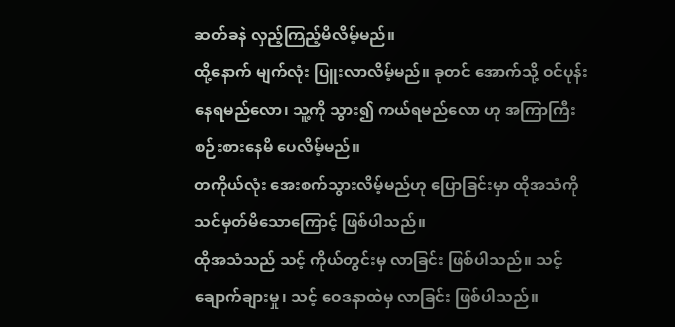ဆတ်ခနဲ လှည့်ကြည့်မိလိမ့်မည်။
ထို့နောက် မျက်လုံး ပြူးလာလိမ့်မည်။ ခုတင် အောက်သို့ ဝင်ပုန်းနေရမည်လော၊ သူ့ကို သွား၍ ကယ်ရမည်လော ဟု အကြာကြီး စဉ်းစားနေမိ ပေလိမ့်မည်။
တကိုယ်လုံး အေးစက်သွားလိမ့်မည်ဟု ပြောခြင်းမှာ ထိုအသံကို သင်မှတ်မိသောကြောင့် ဖြစ်ပါသည်။
ထိုအသံသည် သင့် ကိုယ်တွင်းမှ လာခြင်း ဖြစ်ပါသည်။ သင့် ချောက်ချားမှု၊ သင့် ဝေဒနာထဲမှ လာခြင်း ဖြစ်ပါသည်။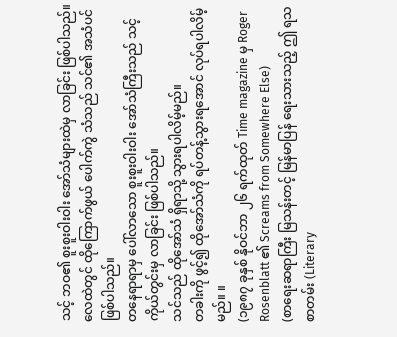သင့် ဘဝ၏ စူးစူးဝါးဝါး အော်သံများထဲမှ လာခြင်း ဖြစ်ပါသည်။
လေထဲတွင် ထိုကြောက်ဖွယ် ပေါက်ကွဲ သံသည် သင်၏ အသံပင် ဖြစ်ပါသည်။
တနေရာရာမှ ပေါ်လာသော စူးစူးဝါးဝါး အော်သံကြီးသည် သင့် ကိုယ်တွင်းမှ လာခြင်း ဖြစ်ပါသည်။
သင်သည် ထိုအော်သံ ရှိရာသို့ သွားရပါလိမ့်မည်။
တခါးကို ဖွင့်၍ ထိုအော်သံကို ရပ်တန့်သွားရအောင် လုပ်ရပါလိမ့်မည်။ ။
(၁၉၈၇ ခုနှစ် နိုဝင်ဘာ ၂၆ ရက်ထုတ် Time magazine မှ Roger Rosenblatt ၏ Screams from Somewhere Else)
(စာရေးဆရာကြီး မြသန်းတင့် မြန်မာပြန် ရေးသားသည့် ဤ ရသစာတမ်း (Literary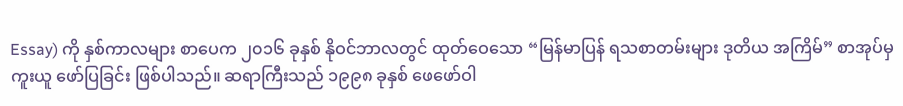Essay) ကို နှစ်ကာလများ စာပေက ၂၀၁၆ ခုနှစ် နိုဝင်ဘာလတွင် ထုတ်ဝေသော “မြန်မာပြန် ရသစာတမ်းများ ဒုတိယ အကြိမ်” စာအုပ်မှ ကူးယူ ဖော်ပြခြင်း ဖြစ်ပါသည်။ ဆရာကြီးသည် ၁၉၉၈ ခုနှစ် ဖေဖော်ဝါ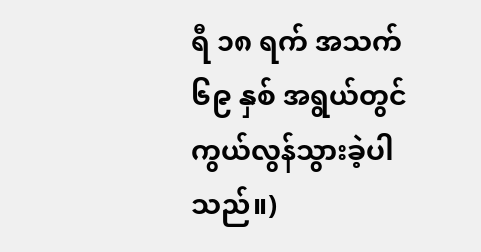ရီ ၁၈ ရက် အသက် ၆၉ နှစ် အရွယ်တွင် ကွယ်လွန်သွားခဲ့ပါသည်။)